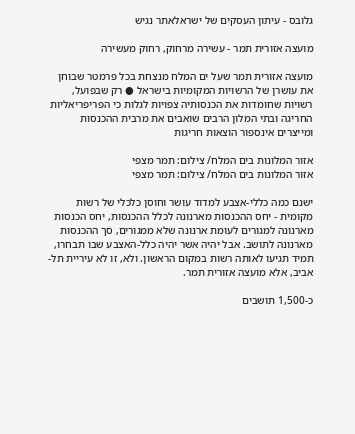גלובס - עיתון העסקים של ישראלאתר נגיש

מועצה אזורית תמר - עשירה מרחוק, רחוק מעשירה

מועצה אזורית תמר שעל ים המלח מנצחת בכל פרמטר שבוחן את עושרן של הרשויות המקומיות בישראל ● רק שבפועל, רשויות שחומדות את הכנסותיה צפויות לגלות כי הפריפריאליות החריגה ובתי המלון הרבים שואבים את מרבית ההכנסות ומייצרים אינספור הוצאות חריגות

אזור המלונות בים המלח/ צילום: תמר מצפי
אזור המלונות בים המלח/ צילום: תמר מצפי

ישנם כמה כללי-אצבע למדוד עושר וחוסן כלכלי של רשות מקומית - יחס ההכנסות מארנונה לכלל ההכנסות, יחס הכנסות מארנונה למגורים לעומת ארנונה שלא ממגורים, סך ההכנסות מארנונה לתושב. אבל יהיה אשר יהיה כלל-האצבע שבו תבחרו, תמיד תגיעו לאותה רשות במקום הראשון. ולא, זו לא עיריית תל-אביב, אלא מועצה אזורית תמר.

כ-1,500 תושבים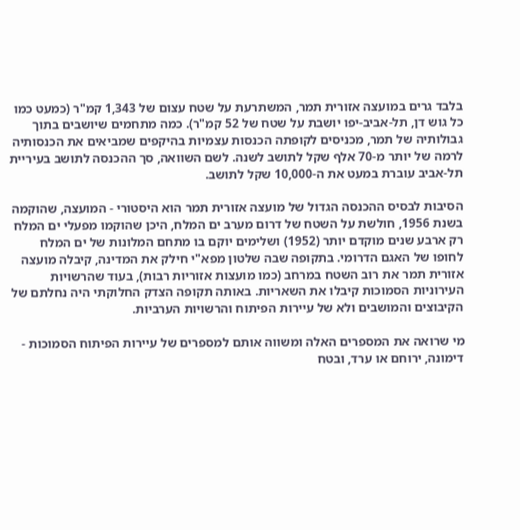בלבד גרים במועצה אזורית תמר, המשתרעת על שטח עצום של 1,343 קמ"ר (כמעט כמו כל גוש דן, תל-אביב-יפו יושבת על שטח של 52 קמ"ר). כמה מתחמים שיושבים בתוך גבולותיה של תמר, מכניסים לקופתה הכנסות עצמיות בהיקפים שמביאים את הכנסותיה לרמה של יותר מ-70 אלף שקל לתושב לשנה. לשם השוואה, סך ההכנסה לתושב בעיריית תל-אביב עוברת במעט את ה-10,000 שקל לתושב.

הסיבות לבסיס ההכנסה הגדול של מועצה אזורית תמר הוא היסטורי - המועצה, שהוקמה בשנת 1956, חולשת על השטח של דרום מערב ים המלח, היכן שהוקמו מפעלי ים המלח רק ארבע שנים מוקדם יותר (1952) ושלימים יוקם בו מתחם המלונות של ים המלח לחופו של האגם הדרומי. בתקופה שבה שלטון מפא"י חילק את המדינה, קיבלה מועצה אזורית תמר את רוב השטח במרחב (כמו מועצות אזוריות רבות), בעוד שהרשויות העירוניות הסמוכות קיבלו את השאריות. באותה תקופה הצדק החלוקתי היה נחלתם של הקיבוצים והמושבים ולא של עיירות הפיתוח והרשויות הערביות.

מי שרואה את המספרים האלה ומשווה אותם למספרים של עיירות הפיתוח הסמוכות - דימונה, ירוחם או ערד, ובטח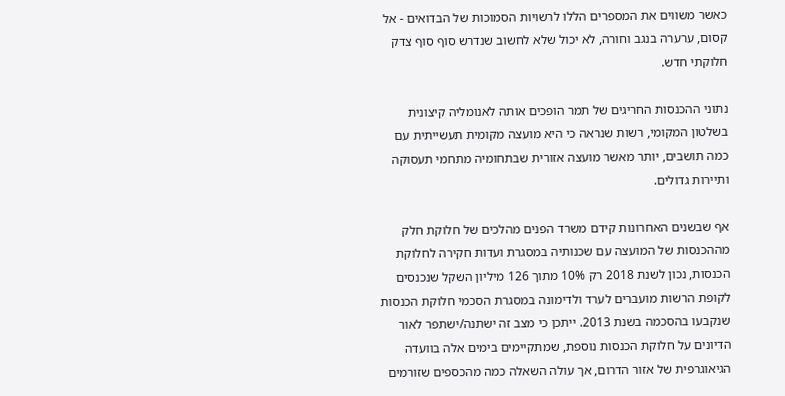כאשר משווים את המספרים הללו לרשויות הסמוכות של הבדואים - אל קסום, ערערה בנגב וחורה, לא יכול שלא לחשוב שנדרש סוף סוף צדק חלוקתי חדש.

נתוני ההכנסות החריגים של תמר הופכים אותה לאנומליה קיצונית בשלטון המקומי, רשות שנראה כי היא מועצה מקומית תעשייתית עם כמה תושבים, יותר מאשר מועצה אזורית שבתחומיה מתחמי תעסוקה ותיירות גדולים.

אף שבשנים האחרונות קידם משרד הפנים מהלכים של חלוקת חלק מההכנסות של המועצה עם שכנותיה במסגרת ועדות חקירה לחלוקת הכנסות, נכון לשנת 2018 רק 10% מתוך 126 מיליון השקל שנכנסים לקופת הרשות מועברים לערד ולדימונה במסגרת הסכמי חלוקת הכנסות שנקבעו בהסכמה בשנת 2013. ייתכן כי מצב זה ישתנה/ישתפר לאור הדיונים על חלוקת הכנסות נוספת, שמתקיימים בימים אלה בוועדה הגיאוגרפית של אזור הדרום, אך עולה השאלה כמה מהכספים שזורמים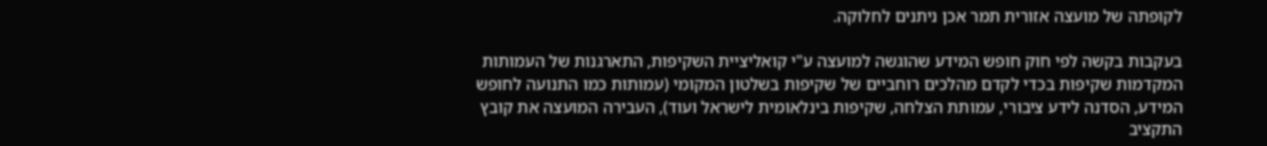לקופתה של מועצה אזורית תמר אכן ניתנים לחלוקה.

בעקבות בקשה לפי חוק חופש המידע שהוגשה למועצה ע"י קואליציית השקיפות, התארגנות של העמותות המקדמות שקיפות בכדי לקדם מהלכים רוחביים של שקיפות בשלטון המקומי (עמותות כמו התנועה לחופש המידע, הסדנה לידע ציבורי, עמותת הצלחה, שקיפות בינלאומית לישראל ועוד), העבירה המועצה את קובץ התקציב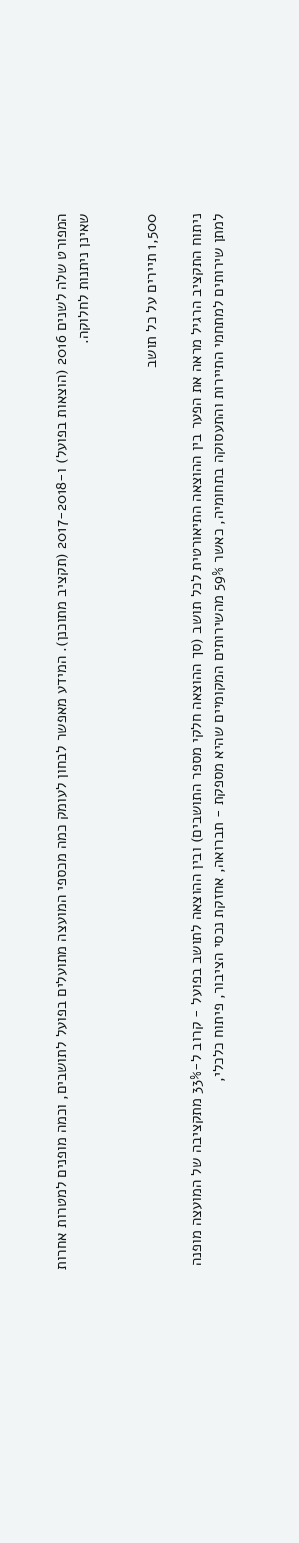המפורט שלה לשנים 2016 (הוצאות בפועל) ו-2017-2018 (תקציב מתוכנן). המידע מאפשר לבחון לעומק כמה מכספי המועצה מתועלים בפועל לתושבים, וכמה מופנים למטרות אחרות שאינן ניתנות לחלוקה.


1,500 תיירים על כל תושב

ניתוח התקציב הרגיל מראה את הפער בין ההוצאה התיאורטית לכל תושב (סך ההוצאה חלקי מספר התושבים) ובין ההוצאה לתושב בפועל - קרוב ל-33% מתקציבה של המועצה מופנה למתן שירותים למתחמי התיירות והתעסוקה בתחומיה, כאשר 59% מהשירותים המקומיים שהיא מספקת - תברואה, אחזקת נכסי הציבור, פיתוח כלכלי,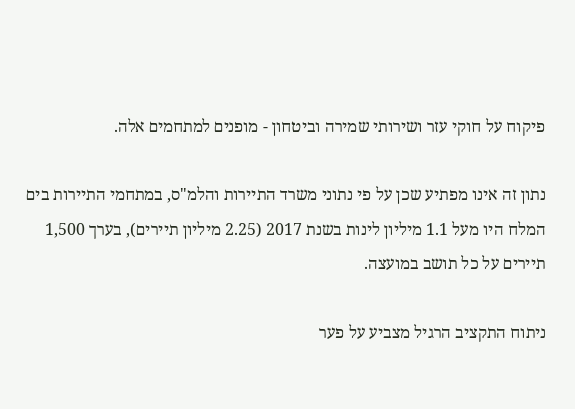פיקוח על חוקי עזר ושירותי שמירה וביטחון - מופנים למתחמים אלה.

נתון זה אינו מפתיע שכן על פי נתוני משרד התיירות והלמ"ס, במתחמי התיירות בים המלח היו מעל 1.1 מיליון לינות בשנת 2017 (2.25 מיליון תיירים), בערך 1,500 תיירים על כל תושב במועצה.

ניתוח התקציב הרגיל מצביע על פער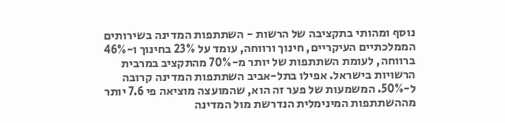נוסף ומהותי בתקציבה של הרשות - השתתפות המדינה בשירותים הממלכתיים העיקריים, חינוך ורווחה, עומד על 23% בחינוך ו-46% ברווחה, לעומת השתתפות של יותר מ-70% מהתקציב במרבית הרשויות בישראל. אפילו בתל-אביב השתתפות המדינה קרובה ל-50%. המשמעות של פער זה הוא, שהמועצה מוציאה פי 7.6 יותר מההשתתפות המינימלית הנדרשת מול המדינה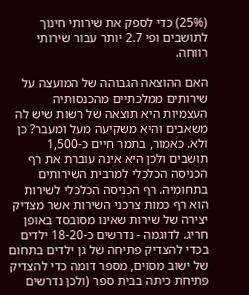(25%) כדי לספק את שירותי חינוך לתושבים ופי 2.7 יותר עבור שירותי רווחה.

האם ההוצאה הגבוהה של המועצה על שירותים ממלכתיים מהכנסותיה העצמיות היא תוצאה של רשות שיש לה משאבים והיא משקיעה מעל ומעבר? כן ולא. כאמור, בתמר חיים כ-1,500 תושבים ולכן היא אינה עוברת את רף הכניסה הכלכלי למרבית השירותים בתחומיה. רף הכניסה הכלכלי לשירות הוא רף כמות צרכני השירות אשר מצדיק יצירה של שירות שאינו מסובסד באופן חריג. לדוגמה - נדרשים כ-18-20 ילדים בכדי להצדיק פתיחה של גן ילדים בתחום של ישוב מסוים, מספר דומה כדי להצדיק פתיחת כיתה בבית ספר (ולכן נדרשים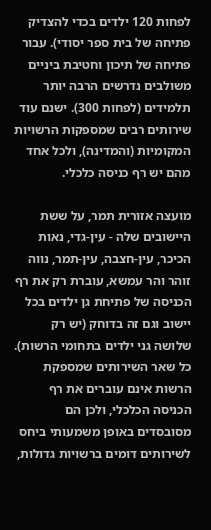לפחות 120 ילדים בכדי להצדיק פתיחה של בית ספר יסודי). עבור פתיחה של תיכון וחטיבת ביניים משולבים נדרשים הרבה יותר תלמידים (לפחות 300). ישנם עוד שירותים רבים שמספקות הרשויות המקומיות (והמדינה), ולכל אחד מהם יש רף כניסה כלכלי.

מועצה אזורית תמר, על ששת היישובים שלה - עין-גדי, נאות הכיכר, עין-חצבה, עין-תמר, נווה זוהר והר עמשא, עוברת רק את רף הכניסה של פתיחת גן ילדים בכל יישוב וגם זה בדוחק (יש רק שלושה גני ילדים בתחומי הרשות). כל שאר השירותים שמספקת הרשות אינם עוברים את רף הכניסה הכלכלי, ולכן הם מסובסדים באופן משמעותי ביחס לשירותים דומים ברשויות גדולות,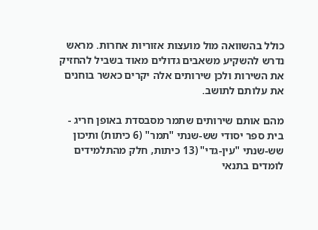כולל בהשוואה מול מועצות אזוריות אחרות. מראש נדרש להשקיע משאבים גדולים מאוד בשביל להחזיק את השירות ולכן שירותים אלה יקרים כאשר בוחנים את עלותם לתושב.

מהם אותם שירותים שתמר מסבסדת באופן חריג - בית ספר יסודי שש-שנתי "תמר" (6 כיתות) ותיכון שש-שנתי "עין-גדי" (13 כיתות, חלק מהתלמידים לומדים בתנאי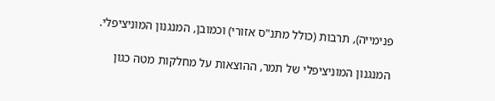פנימייה), תרבות (כולל מתנ"ס אזורי) וכמובן, המנגנון המוניציפלי.

המנגנון המוניציפלי של תמר, ההוצאות על מחלקות מטה כגון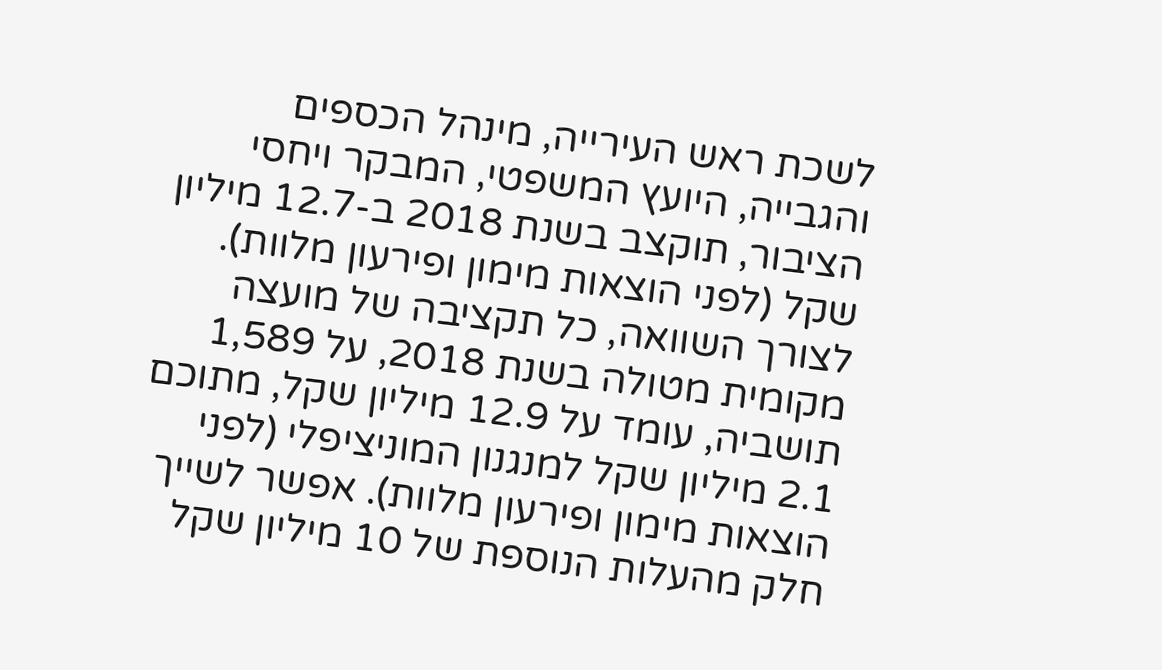לשכת ראש העירייה, מינהל הכספים והגבייה, היועץ המשפטי, המבקר ויחסי הציבור, תוקצב בשנת 2018 ב-12.7 מיליון שקל (לפני הוצאות מימון ופירעון מלוות). לצורך השוואה, כל תקציבה של מועצה מקומית מטולה בשנת 2018, על 1,589 תושביה, עומד על 12.9 מיליון שקל, מתוכם 2.1 מיליון שקל למנגנון המוניציפלי (לפני הוצאות מימון ופירעון מלוות). אפשר לשייך חלק מהעלות הנוספת של 10 מיליון שקל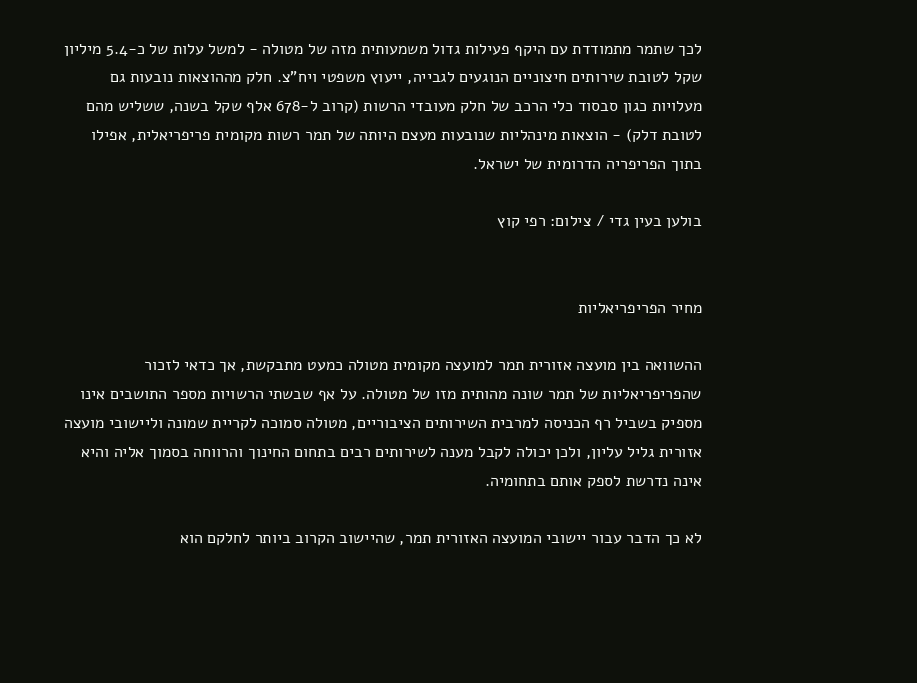לכך שתמר מתמודדת עם היקף פעילות גדול משמעותית מזה של מטולה - למשל עלות של כ-5.4 מיליון שקל לטובת שירותים חיצוניים הנוגעים לגבייה, ייעוץ משפטי ויח"צ. חלק מההוצאות נובעות גם מעלויות כגון סבסוד כלי הרכב של חלק מעובדי הרשות (קרוב ל-678 אלף שקל בשנה, ששליש מהם לטובת דלק) - הוצאות מינהליות שנובעות מעצם היותה של תמר רשות מקומית פריפריאלית, אפילו בתוך הפריפריה הדרומית של ישראל.

בולען בעין גדי / צילום: רפי קוץ


מחיר הפריפריאליות

ההשוואה בין מועצה אזורית תמר למועצה מקומית מטולה כמעט מתבקשת, אך כדאי לזכור שהפריפריאליות של תמר שונה מהותית מזו של מטולה. על אף שבשתי הרשויות מספר התושבים אינו מספיק בשביל רף הכניסה למרבית השירותים הציבוריים, מטולה סמוכה לקריית שמונה וליישובי מועצה אזורית גליל עליון, ולכן יכולה לקבל מענה לשירותים רבים בתחום החינוך והרווחה בסמוך אליה והיא אינה נדרשת לספק אותם בתחומיה.

לא כך הדבר עבור יישובי המועצה האזורית תמר, שהיישוב הקרוב ביותר לחלקם הוא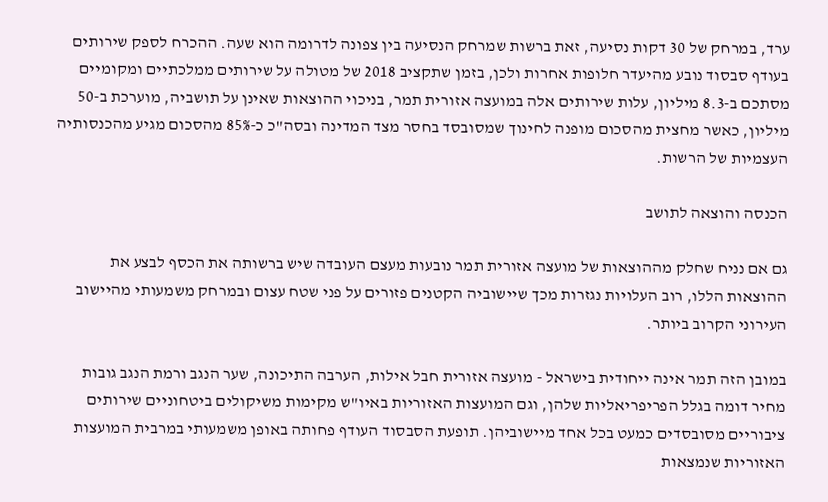ערד, במרחק של 30 דקות נסיעה, זאת ברשות שמרחק הנסיעה בין צפונה לדרומה הוא שעה. ההכרח לספק שירותים בעודף סבסוד נובע מהיעדר חלופות אחרות ולכן, בזמן שתקציב 2018 של מטולה על שירותים ממלכתיים ומקומיים מסתכם ב-8.3 מיליון, עלות שירותים אלה במועצה אזורית תמר, בניכוי ההוצאות שאינן על תושביה, מוערכת ב-50 מיליון, כאשר מחצית מהסכום מופנה לחינוך שמסובסד בחסר מצד המדינה ובסה"כ כ-85% מהסכום מגיע מהכנסותיה העצמיות של הרשות.

הכנסה והוצאה לתושב

גם אם נניח שחלק מההוצאות של מועצה אזורית תמר נובעות מעצם העובדה שיש ברשותה את הכסף לבצע את ההוצאות הללו, רוב העלויות נגזרות מכך שיישוביה הקטנים פזורים על פני שטח עצום ובמרחק משמעותי מהיישוב העירוני הקרוב ביותר.

במובן הזה תמר אינה ייחודית בישראל - מועצה אזורית חבל אילות, הערבה התיכונה, שער הנגב ורמת הנגב גובות מחיר דומה בגלל הפריפריאליות שלהן, וגם המועצות האזוריות באיו"ש מקימות משיקולים ביטחוניים שירותים ציבוריים מסובסדים כמעט בכל אחד מיישוביהן. תופעת הסבסוד העודף פחותה באופן משמעותי במרבית המועצות האזוריות שנמצאות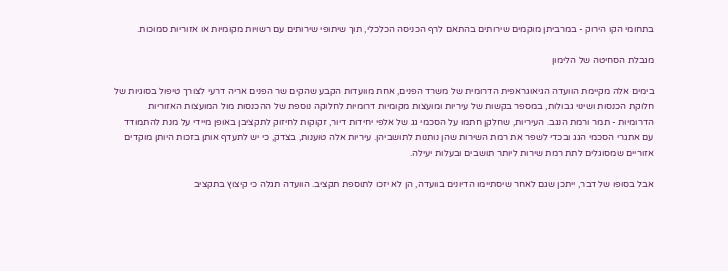בתחומי הקו הירוק - במרביתן מוקמים שירותים בהתאם לרף הכניסה הכלכלי, תוך שיתופי שירותים עם רשויות מקומיות או אזוריות סמוכות.

מגבלת הסחיטה של הלימון

בימים אלה מקיימת הוועדה הגיאוגראפית הדרומית של משרד הפנים, אחת מוועדות הקבע שהקים שר הפנים אריה דרעי לצורך טיפול בסוגיות של חלוקת הכנסות ושינוי גבולות, במספר בקשות של עיריות ומועצות מקומיות דרומיות לחלוקה נוספת של ההכנסות מול המועצות האזוריות הדרומיות - תמר ורמת הנגב. העיריות, שחלקן חתמו על הסכמי גג של אלפי יחידות דיור, זקוקות לחיזוק לתקציבן באופן מיידי על מנת להתמודד עם אתגרי הסכמי הגג ובכדי לשפר את רמת השירות שהן נותנות לתושביהן. עיריות אלה טוענות, בצדק, כי יש לתעדף אותן בזכות היותן מוקדים אזוריים שמסוגלים לתת רמת שירות ליותר תושבים ובעלות יעילה.

אבל בסופו של דבר, ייתכן שגם לאחר שיסתיימו הדיונים בוועדה, הן לא יזכו לתוספת תקציב. הוועדה תגלה כי קיצוץ בתקציב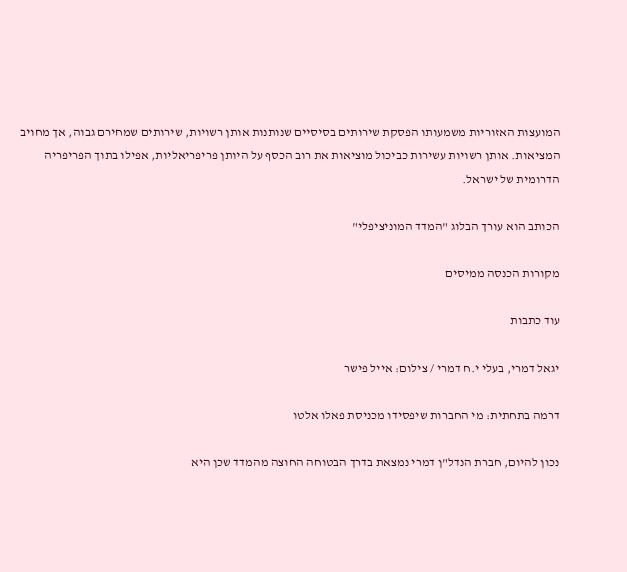המועצות האזוריות משמעותו הפסקת שירותים בסיסיים שנותנות אותן רשויות, שירותים שמחירם גבוה, אך מחויב המציאות. אותן רשויות עשירות כביכול מוציאות את רוב הכסף על היותן פריפריאליות, אפילו בתוך הפריפריה הדרומית של ישראל.

הכותב הוא עורך הבלוג "המדד המוניציפלי"

מקורות הכנסה ממיסים

עוד כתבות

יגאל דמרי, בעלי י.ח דמרי / צילום: אייל פישר

דרמה בתחתית: מי החברות שיפסידו מכניסת פאלו אלטו

נכון להיום, חברת הנדל"ן דמרי נמצאת בדרך הבטוחה החוצה מהמדד שכן היא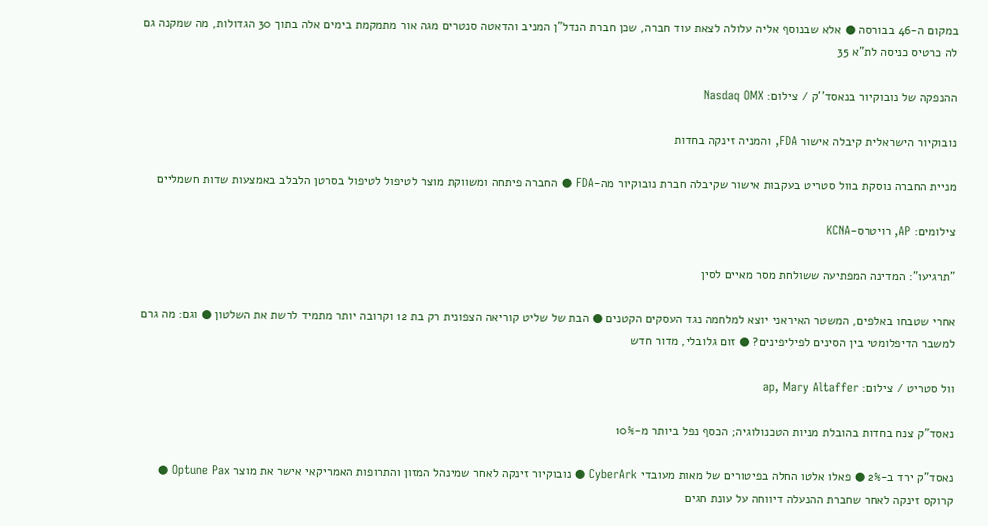במקום ה-46 בבורסה ● אלא שבנוסף אליה עלולה לצאת עוד חברה, שכן חברת הנדל"ן המניב והדאטה סנטרים מגה אור מתמקמת בימים אלה בתוך 30 הגדולות, מה שמקנה גם לה כרטיס כניסה לת"א 35

ההנפקה של נובוקיור בנאסד''ק / צילום: Nasdaq OMX

נובוקיור הישראלית קיבלה אישור FDA, והמניה זינקה בחדות

מניית החברה נוסקת בוול סטריט בעקבות אישור שקיבלה חברת נובוקיור מה-FDA ● החברה פיתחה ומשווקת מוצר לטיפול לטיפול בסרטן הלבלב באמצעות שדות חשמליים

צילומים: AP, רויטרס-KCNA

"תרגיעו": המדינה המפתיעה ששולחת מסר מאיים לסין

אחרי שטבחו באלפים, המשטר האיראני יוצא למלחמה נגד העסקים הקטנים ● הבת של שליט קוריאה הצפונית רק בת 12 וקרובה יותר מתמיד לרשת את השלטון ● וגם: מה גרם למשבר הדיפלומטי בין הסינים לפיליפינים? ● זום גלובלי, מדור חדש

וול סטריט / צילום: ap, Mary Altaffer

נאסד"ק צנח בחדות בהובלת מניות הטכנולוגיה; הכסף נפל ביותר מ-10%

נאסד"ק ירד ב-2% ● פאלו אלטו החלה בפיטורים של מאות מעובדי CyberArk ● נובוקיור זינקה לאחר שמינהל המזון והתרופות האמריקאי אישר את מוצר Optune Pax ● קרוקס זינקה לאחר שחברת ההנעלה דיווחה על עונת חגים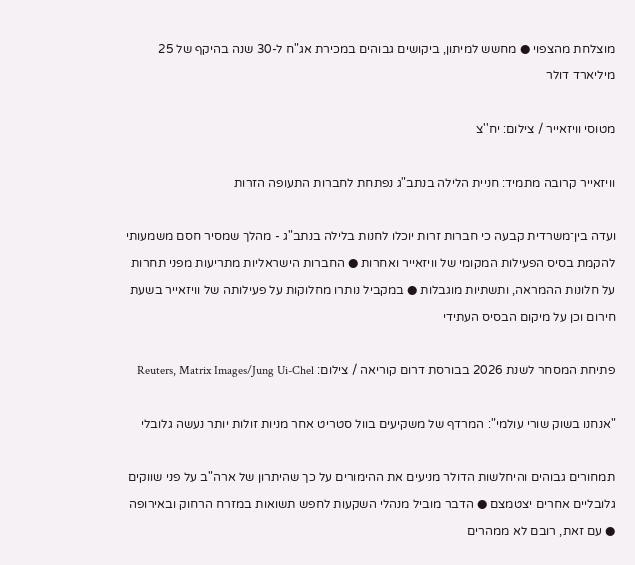מוצלחת מהצפוי ● מחשש למיתון, ביקושים גבוהים במכירת אג"ח ל-30 שנה בהיקף של 25 מיליארד דולר

מטוסי וויזאייר / צילום: יח''צ

וויזאייר קרובה מתמיד: חניית הלילה בנתב"ג נפתחת לחברות התעופה הזרות

ועדה בין־משרדית קבעה כי חברות זרות יוכלו לחנות בלילה בנתב"ג - מהלך שמסיר חסם משמעותי להקמת בסיס הפעילות המקומי של וויזאייר ואחרות ● החברות הישראליות מתריעות מפני תחרות על חלונות ההמראה, ותשתיות מוגבלות ● במקביל נותרו מחלוקות על פעילותה של וויזאייר בשעת חירום וכן על מיקום הבסיס העתידי

פתיחת המסחר לשנת 2026 בבורסת דרום קוריאה / צילום: Reuters, Matrix Images/Jung Ui-Chel

"אנחנו בשוק שורי עולמי": המרדף של משקיעים בוול סטריט אחר מניות זולות יותר נעשה גלובלי

תמחורים גבוהים והיחלשות הדולר מניעים את ההימורים על כך שהיתרון של ארה"ב על פני שווקים גלובליים אחרים יצטמצם ● הדבר מוביל מנהלי השקעות לחפש תשואות במזרח הרחוק ובאירופה ● עם זאת, רובם לא ממהרים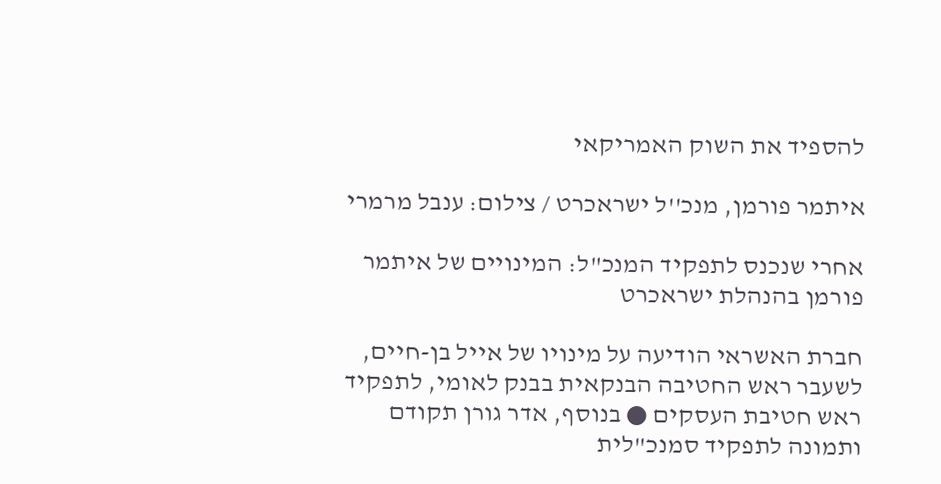להספיד את השוק האמריקאי

איתמר פורמן, מנכ''ל ישראכרט / צילום: ענבל מרמרי

אחרי שנכנס לתפקיד המנכ"ל: המינויים של איתמר פורמן בהנהלת ישראכרט

חברת האשראי הודיעה על מינויו של אייל בן-חיים, לשעבר ראש החטיבה הבנקאית בבנק לאומי, לתפקיד ראש חטיבת העסקים ● בנוסף, אדר גורן תקודם ותמונה לתפקיד סמנכ"לית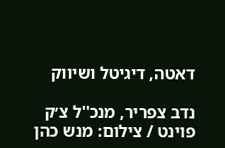דאטה, דיגיטל ושיווק

נדב צפריר, מנכ''ל צ׳ק פוינט / צילום: מנש כהן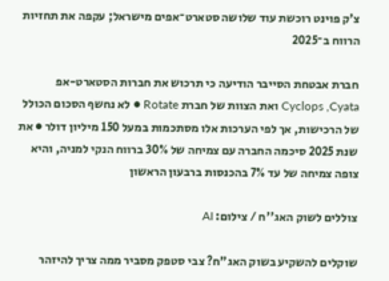צ'ק פוינט רוכשת עוד שלושה סטארט־אפים מישראל; עקפה את תחזיות הרווח ב־2025

חברת אבטחת הסייבר הודיעה כי תרכוש את חברות הסטארט-אפ Cyclops ,Cyata ואת הצוות של חברת Rotate ● לא נחשף הסכום הכולל של הרכישות, אך לפי הערכות אלו מסתכמות במעל 150 מיליון דולר ● את שנת 2025 סיכמה החברה עם צמיחה של 30% ברווח הנקי למניה, והיא צופה צמיחה של עד 7% בהכנסות ברבעון הראשון

צוללים לשוק האג''ח / צילום: AI

שוקלים להשקיע בשוק האג"ח? צבי סטפק מסביר ממה צריך להיזהר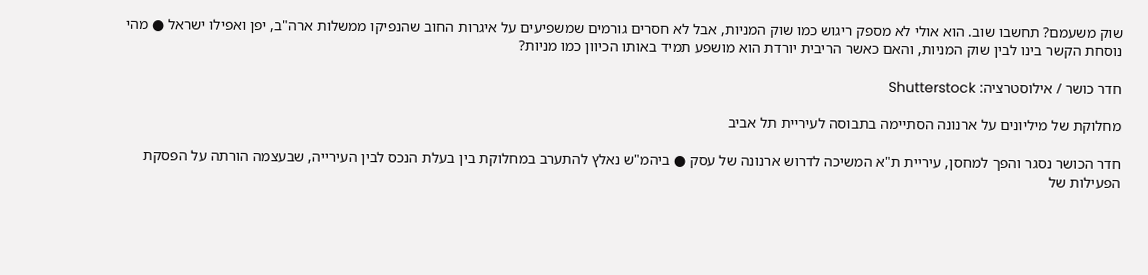שוק משעמם? תחשבו שוב. הוא אולי לא מספק ריגוש כמו שוק המניות, אבל לא חסרים גורמים שמשפיעים על איגרות החוב שהנפיקו ממשלות ארה"ב, יפן ואפילו ישראל ● מהי נוסחת הקשר בינו לבין שוק המניות, והאם כאשר הריבית יורדת הוא מושפע תמיד באותו הכיוון כמו מניות?

חדר כושר / אילוסטרציה: Shutterstock

מחלוקת של מיליונים על ארנונה הסתיימה בתבוסה לעיריית תל אביב

חדר הכושר נסגר והפך למחסן, עיריית ת"א המשיכה לדרוש ארנונה של עסק ● ביהמ"ש נאלץ להתערב במחלוקת בין בעלת הנכס לבין העירייה, שבעצמה הורתה על הפסקת הפעילות של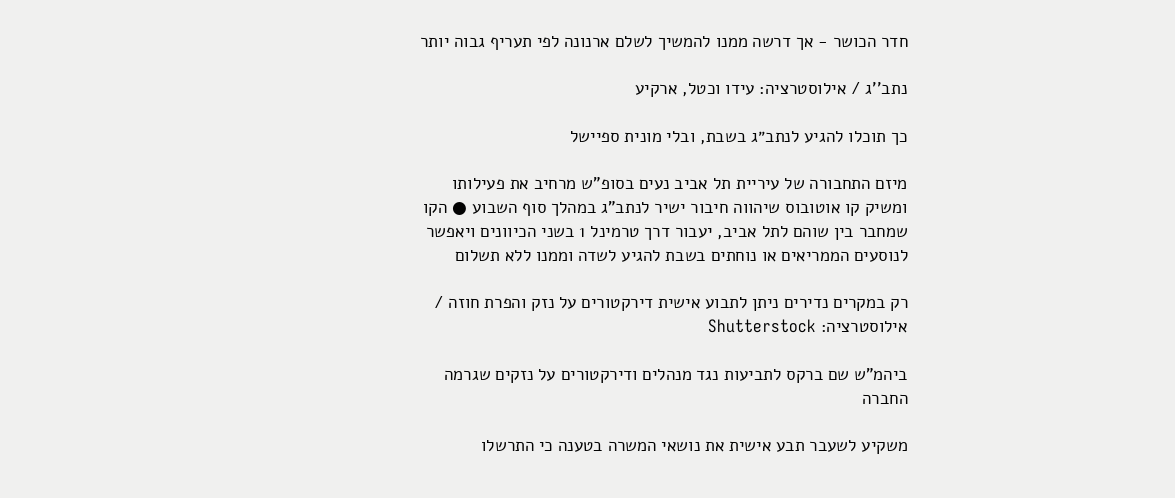חדר הכושר - אך דרשה ממנו להמשיך לשלם ארנונה לפי תעריף גבוה יותר

נתב''ג / אילוסטרציה: עידו וכטל, ארקיע

כך תוכלו להגיע לנתב״ג בשבת, ובלי מונית ספיישל

מיזם התחבורה של עיריית תל אביב נעים בסופ"ש מרחיב את פעילותו ומשיק קו אוטובוס שיהווה חיבור ישיר לנתב”ג במהלך סוף השבוע ● הקו שמחבר בין שוהם לתל אביב, יעבור דרך טרמינל 1 בשני הכיוונים ויאפשר לנוסעים הממריאים או נוחתים בשבת להגיע לשדה וממנו ללא תשלום

רק במקרים נדירים ניתן לתבוע אישית דירקטורים על נזק והפרת חוזה / אילוסטרציה: Shutterstock

ביהמ"ש שם ברקס לתביעות נגד מנהלים ודירקטורים על נזקים שגרמה החברה

משקיע לשעבר תבע אישית את נושאי המשרה בטענה כי התרשלו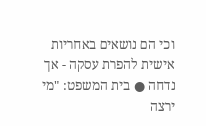וכי הם נושאים באחריות אישית להפרת עסקה - אך נדחה ● בית המשפט: "מי ירצה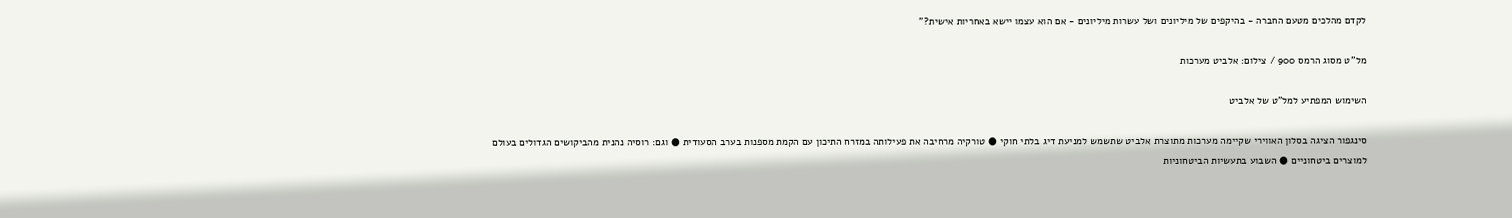לקדם מהלכים מטעם החברה - בהיקפים של מיליונים ושל עשרות מיליונים - אם הוא עצמו יישא באחריות אישית?"

מל''ט מסוג הרמס 900 / צילום: אלביט מערכות

השימוש המפתיע למל"ט של אלביט

סינגפור הציגה בסלון האווירי שקיימה מערכות מתוצרת אלביט שתשמש למניעת דיג בלתי חוקי ● טורקיה מרחיבה את פעילותה במזרח התיכון עם הקמת מספנות בערב הסעודית ● וגם: רוסיה נהנית מהביקושים הגדולים בעולם למוצרים ביטחוניים ● השבוע בתעשיות הביטחוניות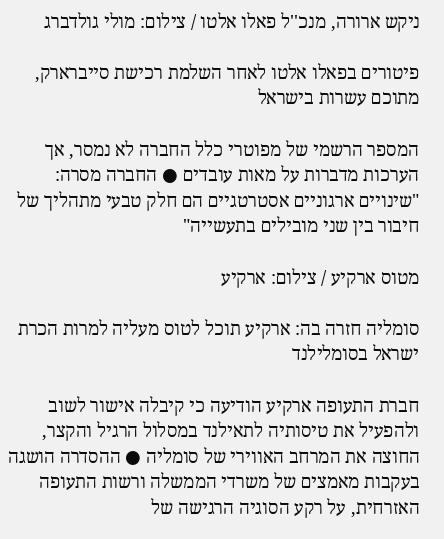ניקש ארורה, מנכ''ל פאלו אלטו / צילום: מולי גולדברג

פיטורים בפאלו אלטו לאחר השלמת רכישת סייברארק, מתוכם עשרות בישראל

המספר הרשמי של מפוטרי כלל החברה לא נמסר, אך הערכות מדברות על מאות עובדים ● החברה מסרה: "שינויים ארגוניים אסטרטגיים הם חלק טבעי מתהליך של חיבור בין שני מובילים בתעשייה"

מטוס ארקיע / צילום: ארקיע

סומליה חזרה בה: ארקיע תוכל לטוס מעליה למרות הכרת ישראל בסומלילנד

חברת התעופה ארקיע הודיעה כי קיבלה אישור לשוב ולהפעיל את טיסותיה לתאילנד במסלול הרגיל והקצר, החוצה את המרחב האווירי של סומליה ● ההסדרה הושגה בעקבות מאמצים של משרדי הממשלה ורשות התעופה האזרחית, על רקע הסוגיה הרגישה של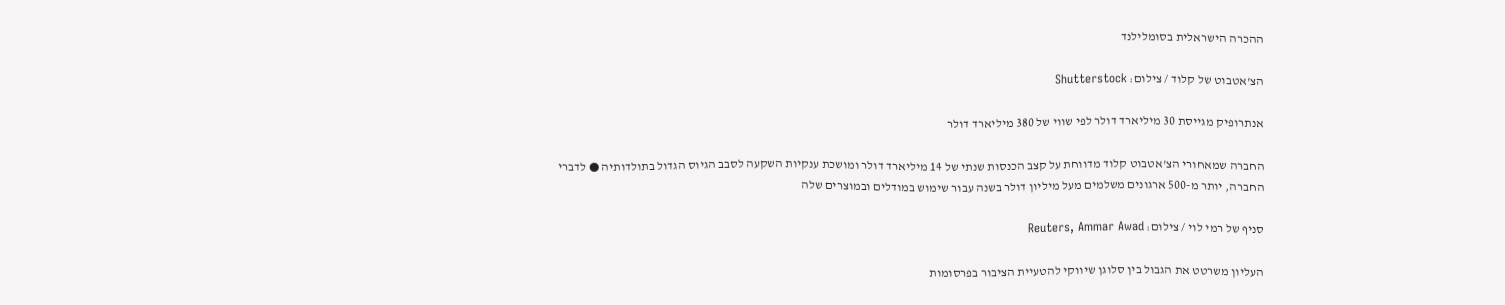ההכרה הישראלית בסומלילנד

הצ'אטבוט של קלוד / צילום: Shutterstock

אנתרופיק מגייסת 30 מיליארד דולר לפי שווי של 380 מיליארד דולר

החברה שמאחורי הצ'אטבוט קלוד מדווחת על קצב הכנסות שנתי של 14 מיליארד דולר ומושכת ענקיות השקעה לסבב הגיוס הגדול בתולדותיה ● לדברי החברה, יותר מ-500 ארגונים משלמים מעל מיליון דולר בשנה עבור שימוש במודלים ובמוצרים שלה

סניף של רמי לוי / צילום: Reuters, Ammar Awad

העליון משרטט את הגבול בין סלוגן שיווקי להטעיית הציבור בפרסומות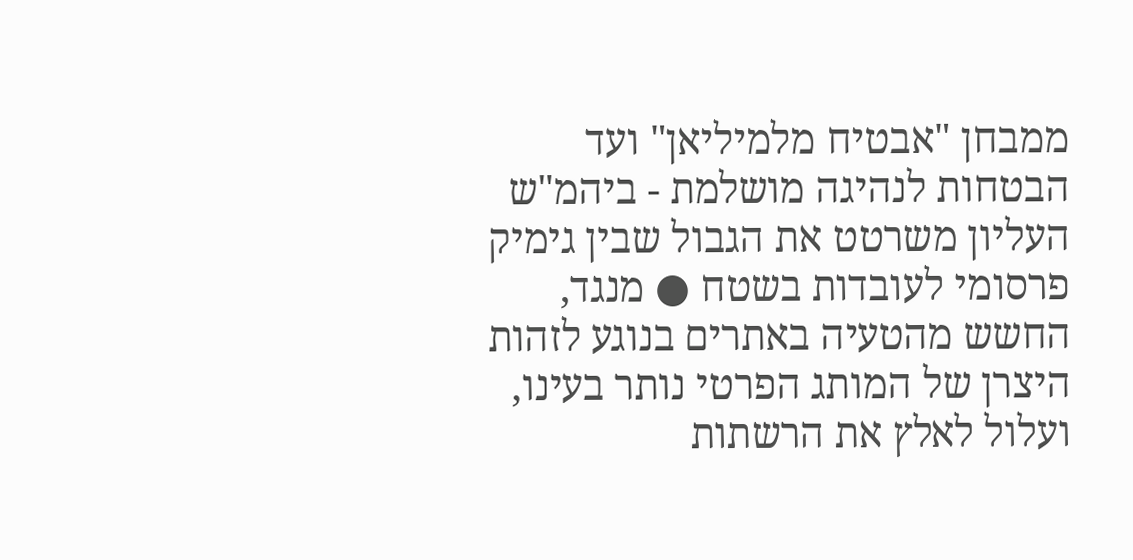ממבחן "אבטיח מלמיליאן" ועד הבטחות לנהיגה מושלמת - ביהמ"ש העליון משרטט את הגבול שבין גימיק פרסומי לעובדות בשטח ● מנגד, החשש מהטעיה באתרים בנוגע לזהות היצרן של המותג הפרטי נותר בעינו, ועלול לאלץ את הרשתות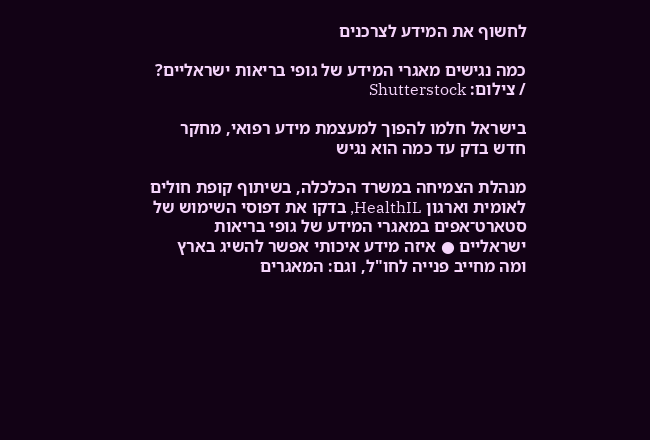לחשוף את המידע לצרכנים

כמה נגישים מאגרי המידע של גופי בריאות ישראליים? / צילום: Shutterstock

בישראל חלמו להפוך למעצמת מידע רפואי, מחקר חדש בדק עד כמה הוא נגיש

מנהלת הצמיחה במשרד הכלכלה, בשיתוף קופת חולים לאומית וארגון HealthIL, בדקו את דפוסי השימוש של סטארט־אפים במאגרי המידע של גופי בריאות ישראליים ● איזה מידע איכותי אפשר להשיג בארץ ומה מחייב פנייה לחו"ל, וגם: המאגרים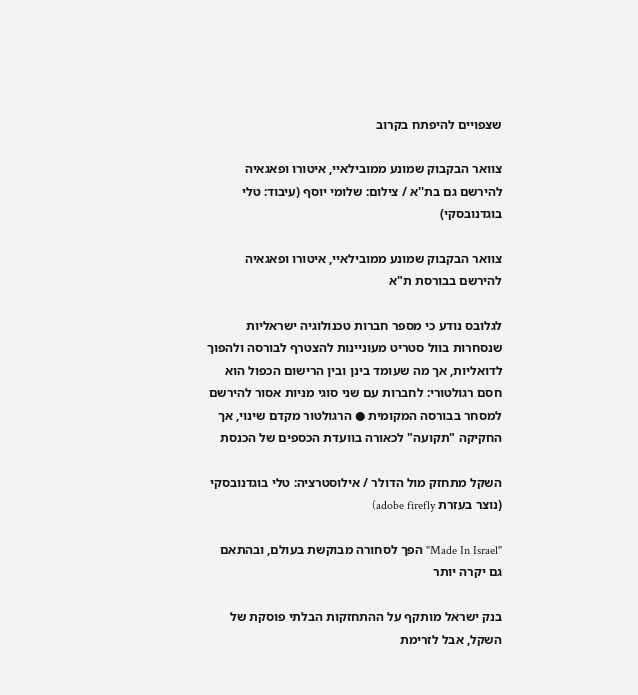שצפויים להיפתח בקרוב

צוואר הבקבוק שמונע ממובילאיי, איטורו ופאגאיה להירשם גם בת''א / צילום: שלומי יוסף (עיבוד: טלי בוגדנובסקי)

צוואר הבקבוק שמונע ממובילאיי, איטורו ופאגאיה להירשם בבורסת ת"א

לגלובס נודע כי מספר חברות טכנולוגיה ישראליות שנסחרות בוול סטריט מעוניינות להצטרף לבורסה ולהפוך לדואליות, אך מה שעומד בינן ובין הרישום הכפול הוא חסם רגולטורי: לחברות עם שני סוגי מניות אסור להירשם למסחר בבורסה המקומית ● הרגולטור מקדם שינוי, אך החקיקה "תקועה" לכאורה בוועדת הכספים של הכנסת

השקל מתחזק מול הדולר / אילוסטרציה: טלי בוגדנובסקי (נוצר בעזרת adobe firefly)

"Made In Israel" הפך לסחורה מבוקשת בעולם, ובהתאם גם יקרה יותר

בנק ישראל מותקף על ההתחזקות הבלתי פוסקת של השקל, אבל לזרימת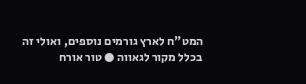המט"ח לארץ גורמים נוספים, ואולי זה בכלל מקור לגאווה ● טור אורח